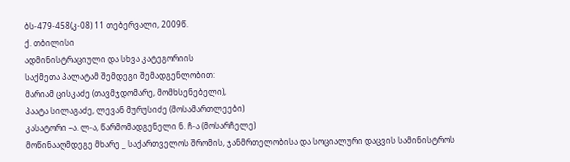ბს-479-458(კ-08) 11 თებერვალი, 2009წ.
ქ. თბილისი
ადმინისტრაციული და სხვა კატეგორიის
საქმეთა პალატამ შემდეგი შემადგენლობით:
მარიამ ცისკაძე (თავმჯდომარე, მომხსენებელი),
პაატა სილაგაძე, ლევან მურუსიძე (მოსამართლეები)
კასატორი –ა. ლ-ა, წარმომადგენელი ნ. ჩ-ა (მოსარჩელე)
მოწინააღმდეგე მხარე _ საქართველოს შრომის, ჯანმრთელობისა და სოციალური დაცვის სამინისტროს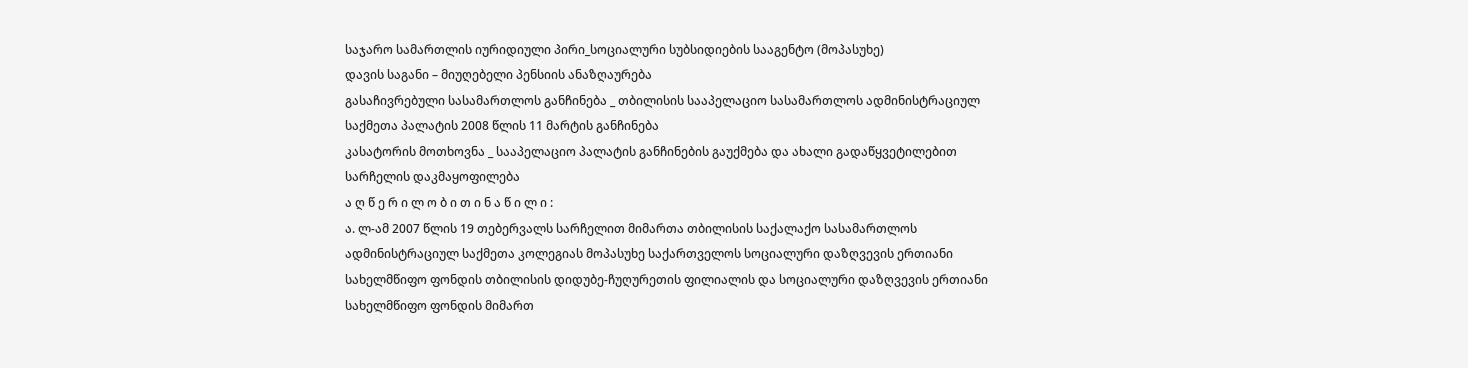საჯარო სამართლის იურიდიული პირი_სოციალური სუბსიდიების სააგენტო (მოპასუხე)
დავის საგანი – მიუღებელი პენსიის ანაზღაურება
გასაჩივრებული სასამართლოს განჩინება _ თბილისის სააპელაციო სასამართლოს ადმინისტრაციულ საქმეთა პალატის 2008 წლის 11 მარტის განჩინება
კასატორის მოთხოვნა _ სააპელაციო პალატის განჩინების გაუქმება და ახალი გადაწყვეტილებით სარჩელის დაკმაყოფილება
ა ღ წ ე რ ი ლ ო ბ ი თ ი ნ ა წ ი ლ ი :
ა. ლ-ამ 2007 წლის 19 თებერვალს სარჩელით მიმართა თბილისის საქალაქო სასამართლოს ადმინისტრაციულ საქმეთა კოლეგიას მოპასუხე საქართველოს სოციალური დაზღვევის ერთიანი სახელმწიფო ფონდის თბილისის დიდუბე-ჩუღურეთის ფილიალის და სოციალური დაზღვევის ერთიანი სახელმწიფო ფონდის მიმართ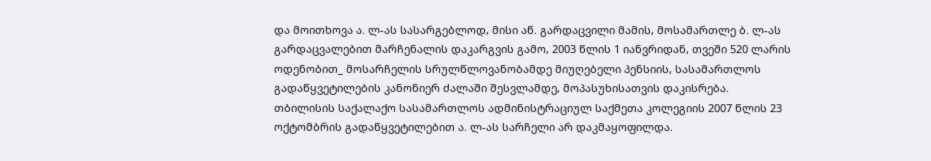და მოითხოვა ა. ლ-ას სასარგებლოდ, მისი აწ. გარდაცვილი მამის, მოსამართლე ბ. ლ-ას გარდაცვალებით მარჩენალის დაკარგვის გამო, 2003 წლის 1 იანვრიდან, თვეში 520 ლარის ოდენობით_ მოსარჩელის სრულწლოვანობამდე მიუღებელი პენსიის, სასამართლოს გადაწყვეტილების კანონიერ ძალაში შესვლამდე, მოპასუხისათვის დაკისრება.
თბილისის საქალაქო სასამართლოს ადმინისტრაციულ საქმეთა კოლეგიის 2007 წლის 23 ოქტომბრის გადაწყვეტილებით ა. ლ-ას სარჩელი არ დაკმაყოფილდა.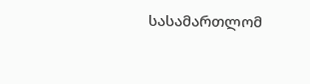სასამართლომ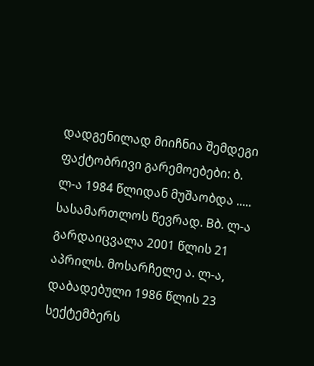დადგენილად მიიჩნია შემდეგი ფაქტობრივი გარემოებები: ბ. ლ-ა 1984 წლიდან მუშაობდა ..... სასამართლოს წევრად. Bბ. ლ-ა გარდაიცვალა 2001 წლის 21 აპრილს. მოსარჩელე ა. ლ-ა, დაბადებული 1986 წლის 23 სექტემბერს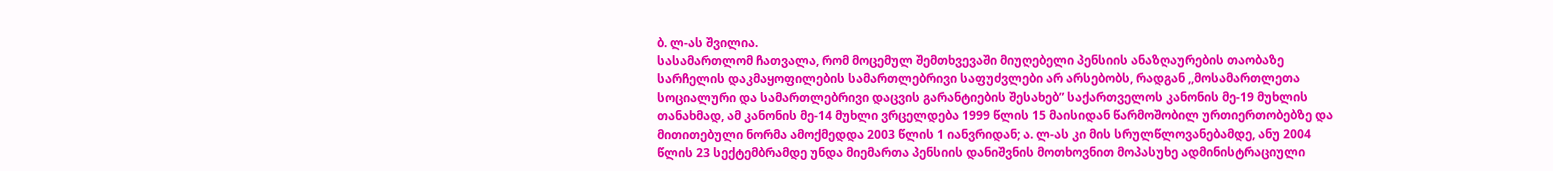ბ. ლ-ას შვილია.
სასამართლომ ჩათვალა, რომ მოცემულ შემთხვევაში მიუღებელი პენსიის ანაზღაურების თაობაზე სარჩელის დაკმაყოფილების სამართლებრივი საფუძვლები არ არსებობს, რადგან ,,მოსამართლეთა სოციალური და სამართლებრივი დაცვის გარანტიების შესახებ” საქართველოს კანონის მე-19 მუხლის თანახმად, ამ კანონის მე-14 მუხლი ვრცელდება 1999 წლის 15 მაისიდან წარმოშობილ ურთიერთობებზე და მითითებული ნორმა ამოქმედდა 2003 წლის 1 იანვრიდან; ა. ლ-ას კი მის სრულწლოვანებამდე, ანუ 2004 წლის 23 სექტემბრამდე უნდა მიემართა პენსიის დანიშვნის მოთხოვნით მოპასუხე ადმინისტრაციული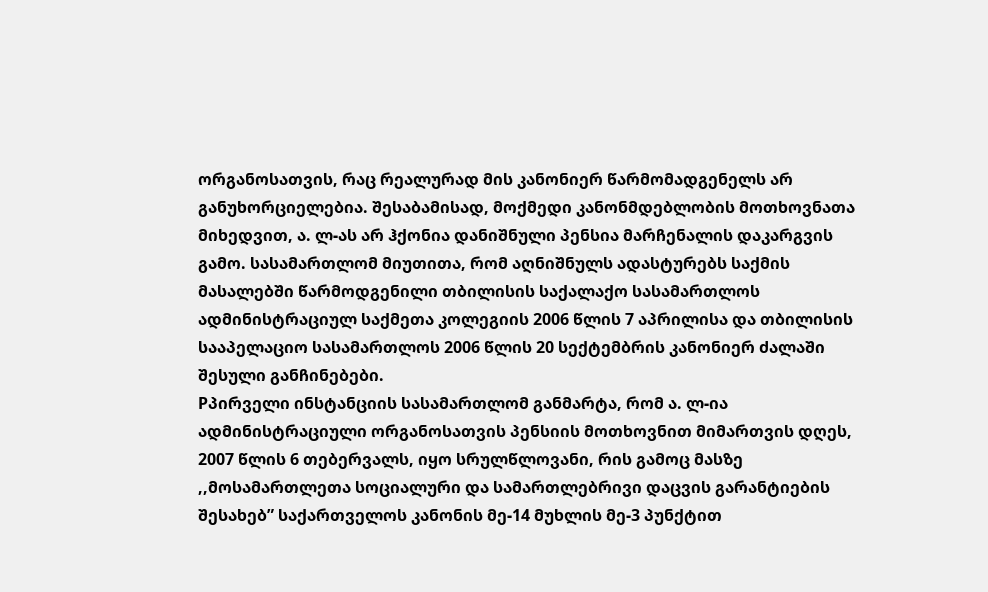ორგანოსათვის, რაც რეალურად მის კანონიერ წარმომადგენელს არ განუხორციელებია. შესაბამისად, მოქმედი კანონმდებლობის მოთხოვნათა მიხედვით, ა. ლ-ას არ ჰქონია დანიშნული პენსია მარჩენალის დაკარგვის გამო. სასამართლომ მიუთითა, რომ აღნიშნულს ადასტურებს საქმის მასალებში წარმოდგენილი თბილისის საქალაქო სასამართლოს ადმინისტრაციულ საქმეთა კოლეგიის 2006 წლის 7 აპრილისა და თბილისის სააპელაციო სასამართლოს 2006 წლის 20 სექტემბრის კანონიერ ძალაში შესული განჩინებები.
Pპირველი ინსტანციის სასამართლომ განმარტა, რომ ა. ლ-ია ადმინისტრაციული ორგანოსათვის პენსიის მოთხოვნით მიმართვის დღეს, 2007 წლის 6 თებერვალს, იყო სრულწლოვანი, რის გამოც მასზე ,,მოსამართლეთა სოციალური და სამართლებრივი დაცვის გარანტიების შესახებ” საქართველოს კანონის მე-14 მუხლის მე-3 პუნქტით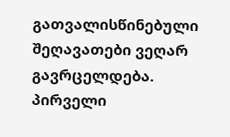გათვალისწინებული შეღავათები ვეღარ გავრცელდება.
პირველი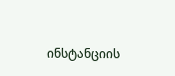ინსტანციის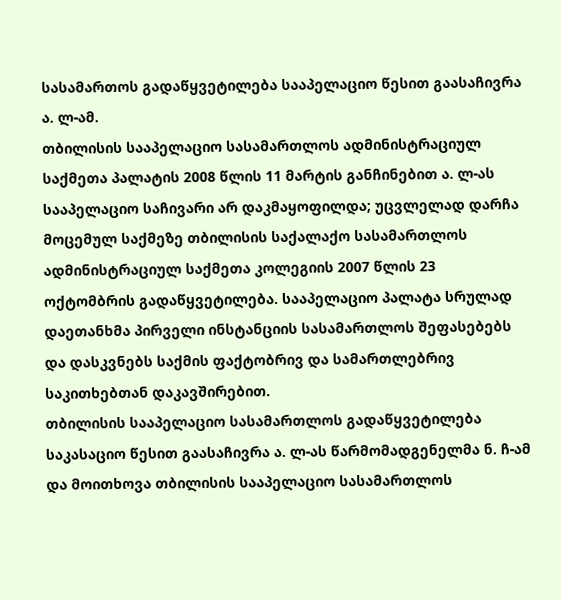სასამართოს გადაწყვეტილება სააპელაციო წესით გაასაჩივრა ა. ლ-ამ.
თბილისის სააპელაციო სასამართლოს ადმინისტრაციულ საქმეთა პალატის 2008 წლის 11 მარტის განჩინებით ა. ლ-ას სააპელაციო საჩივარი არ დაკმაყოფილდა; უცვლელად დარჩა მოცემულ საქმეზე თბილისის საქალაქო სასამართლოს ადმინისტრაციულ საქმეთა კოლეგიის 2007 წლის 23 ოქტომბრის გადაწყვეტილება. სააპელაციო პალატა სრულად დაეთანხმა პირველი ინსტანციის სასამართლოს შეფასებებს და დასკვნებს საქმის ფაქტობრივ და სამართლებრივ საკითხებთან დაკავშირებით.
თბილისის სააპელაციო სასამართლოს გადაწყვეტილება საკასაციო წესით გაასაჩივრა ა. ლ-ას წარმომადგენელმა ნ. ჩ-ამ და მოითხოვა თბილისის სააპელაციო სასამართლოს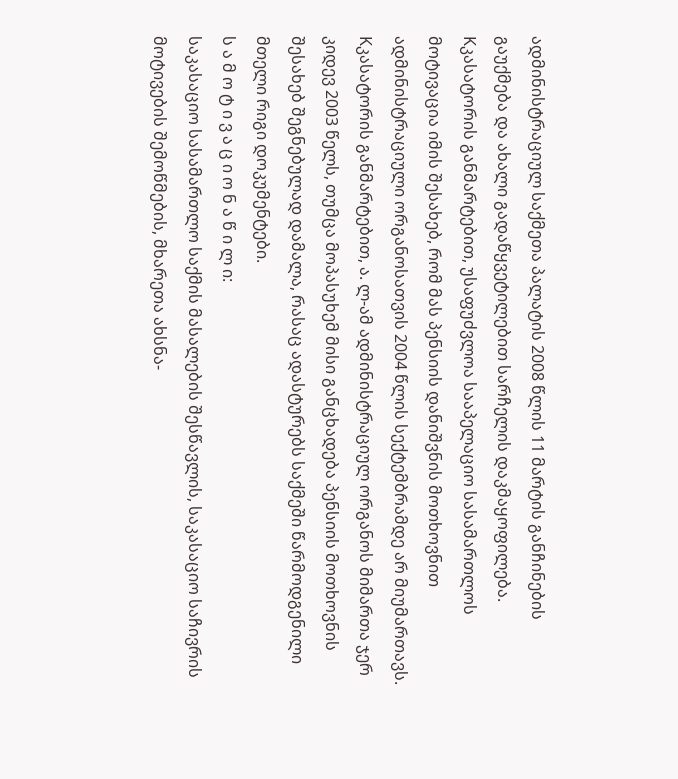ადმინისტრაციულ საქმეთა პალატის 2008 წლის 11 მარტის განჩინების გაუქმება და ახალი გადაწყვეტილებით სარჩელის დაკმაყოფილება.
Kკასატორის განმარტებით, უსაფუძვლოა სააპელაციო სასამართლოს მოტივაცია იმის შესახებ, რომ მას პენსიის დანიშვნის მოთხოვნით ადმინისტრაციული ორგანოსათვის 2004 წლის სექტემბრამდე არ მიუმართავს. Kკასატორის განმარტებით, ა. ლ-ამ ადმინისტრაციულ ორგანოს მიმართა ჯერ კიდევ 2003 წელს, თუმცა მოპასუხემ მისი განცხადება პენსიის მოთხოვნის შესახებ შეგნებულად დამალა, რასაც ადასტურებს საქმეში წარმოდგენილი მთელი რიგი დოკუმენტები.
ს ა მ ო ტ ი ვ ა ც ი ო ნ ა წ ი ლ ი:
საკასაციო სასამართლო საქმის მასალების შესწავლის, საკასაციო საჩივრის მოტივების შემოწმების, მხარეთა ახსნა-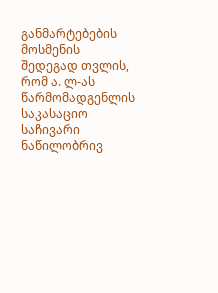განმარტებების მოსმენის შედეგად თვლის, რომ ა. ლ-ას წარმომადგენლის საკასაციო საჩივარი ნაწილობრივ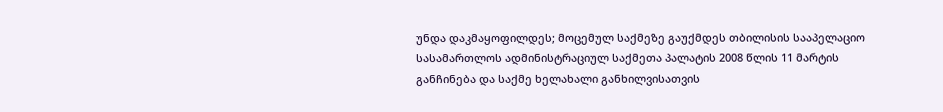უნდა დაკმაყოფილდეს; მოცემულ საქმეზე გაუქმდეს თბილისის სააპელაციო სასამართლოს ადმინისტრაციულ საქმეთა პალატის 2008 წლის 11 მარტის განჩინება და საქმე ხელახალი განხილვისათვის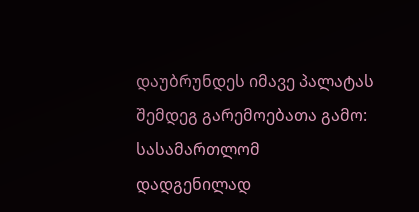დაუბრუნდეს იმავე პალატას შემდეგ გარემოებათა გამო:
სასამართლომ დადგენილად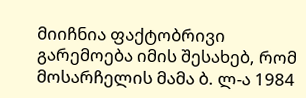მიიჩნია ფაქტობრივი გარემოება იმის შესახებ, რომ მოსარჩელის მამა ბ. ლ-ა 1984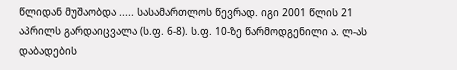წლიდან მუშაობდა ..... სასამართლოს წევრად. იგი 2001 წლის 21 აპრილს გარდაიცვალა (ს.ფ. 6-8). ს.ფ. 10-ზე წარმოდგენილი ა. ლ-ას დაბადების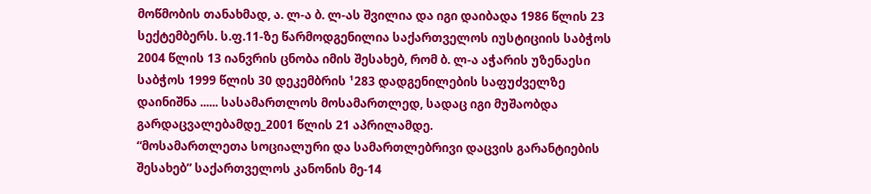მოწმობის თანახმად, ა. ლ-ა ბ. ლ-ას შვილია და იგი დაიბადა 1986 წლის 23 სექტემბერს. ს.ფ.11-ზე წარმოდგენილია საქართველოს იუსტიციის საბჭოს 2004 წლის 13 იანვრის ცნობა იმის შესახებ, რომ ბ. ლ-ა აჭარის უზენაესი საბჭოს 1999 წლის 30 დეკემბრის ¹283 დადგენილების საფუძველზე დაინიშნა ...... სასამართლოს მოსამართლედ, სადაც იგი მუშაობდა გარდაცვალებამდე_2001 წლის 21 აპრილამდე.
“მოსამართლეთა სოციალური და სამართლებრივი დაცვის გარანტიების შესახებ” საქართველოს კანონის მე-14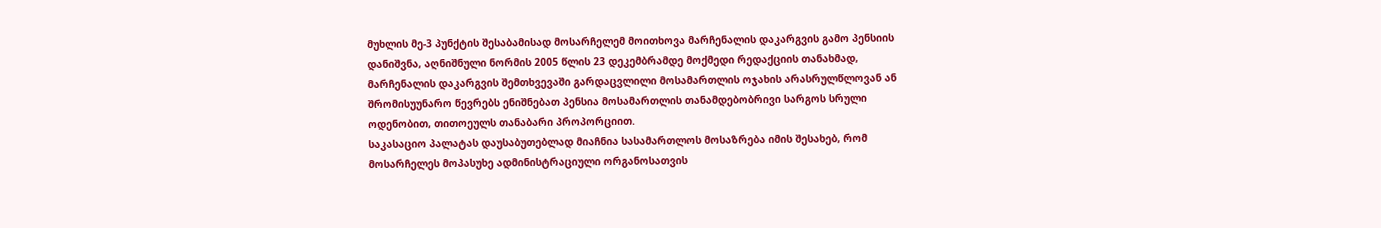მუხლის მე-3 პუნქტის შესაბამისად მოსარჩელემ მოითხოვა მარჩენალის დაკარგვის გამო პენსიის დანიშვნა, აღნიშნული ნორმის 2005 წლის 23 დეკემბრამდე მოქმედი რედაქციის თანახმად, მარჩენალის დაკარგვის შემთხვევაში გარდაცვლილი მოსამართლის ოჯახის არასრულწლოვან ან შრომისუუნარო წევრებს ენიშნებათ პენსია მოსამართლის თანამდებობრივი სარგოს სრული ოდენობით, თითოეულს თანაბარი პროპორციით.
საკასაციო პალატას დაუსაბუთებლად მიაჩნია სასამართლოს მოსაზრება იმის შესახებ, რომ მოსარჩელეს მოპასუხე ადმინისტრაციული ორგანოსათვის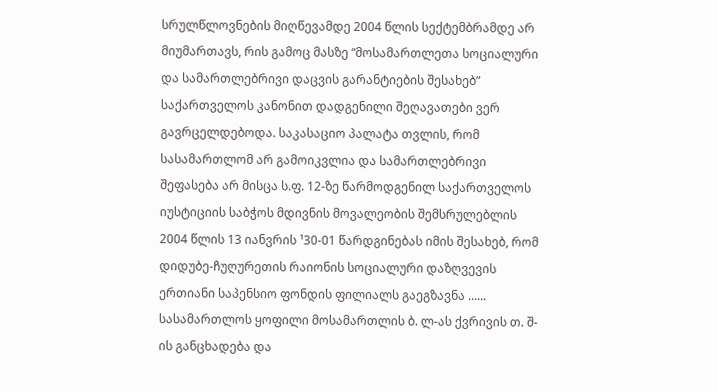სრულწლოვნების მიღწევამდე 2004 წლის სექტემბრამდე არ მიუმართავს, რის გამოც მასზე “მოსამართლეთა სოციალური და სამართლებრივი დაცვის გარანტიების შესახებ” საქართველოს კანონით დადგენილი შეღავათები ვერ გავრცელდებოდა. საკასაციო პალატა თვლის, რომ სასამართლომ არ გამოიკვლია და სამართლებრივი შეფასება არ მისცა ს.ფ. 12-ზე წარმოდგენილ საქართველოს იუსტიციის საბჭოს მდივნის მოვალეობის შემსრულებლის 2004 წლის 13 იანვრის ¹30-01 წარდგინებას იმის შესახებ, რომ დიდუბე-ჩუღურეთის რაიონის სოციალური დაზღვევის ერთიანი საპენსიო ფონდის ფილიალს გაეგზავნა ...... სასამართლოს ყოფილი მოსამართლის ბ. ლ-ას ქვრივის თ. შ-ის განცხადება და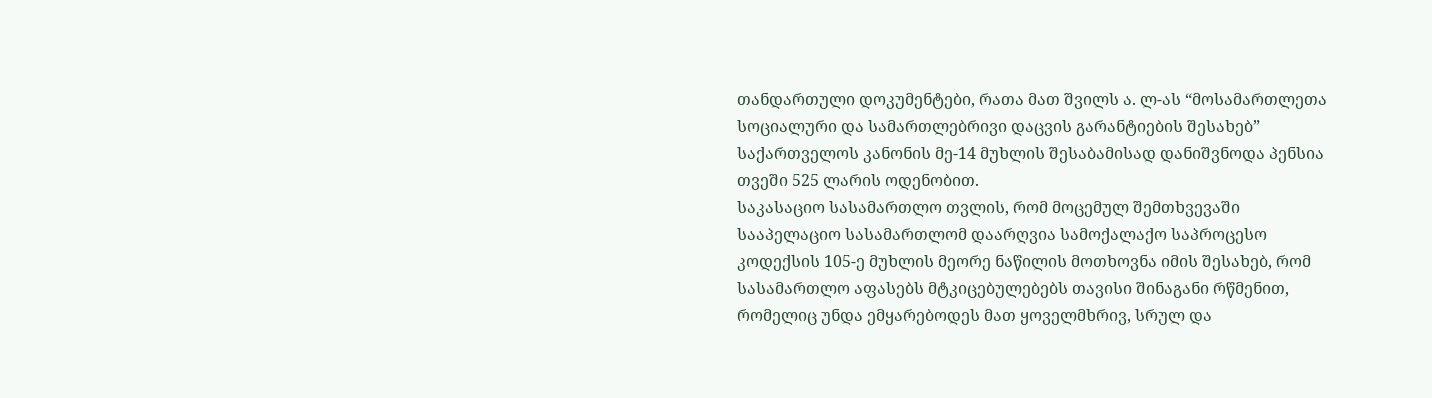თანდართული დოკუმენტები, რათა მათ შვილს ა. ლ-ას “მოსამართლეთა სოციალური და სამართლებრივი დაცვის გარანტიების შესახებ” საქართველოს კანონის მე-14 მუხლის შესაბამისად დანიშვნოდა პენსია თვეში 525 ლარის ოდენობით.
საკასაციო სასამართლო თვლის, რომ მოცემულ შემთხვევაში სააპელაციო სასამართლომ დაარღვია სამოქალაქო საპროცესო კოდექსის 105-ე მუხლის მეორე ნაწილის მოთხოვნა იმის შესახებ, რომ სასამართლო აფასებს მტკიცებულებებს თავისი შინაგანი რწმენით, რომელიც უნდა ემყარებოდეს მათ ყოველმხრივ, სრულ და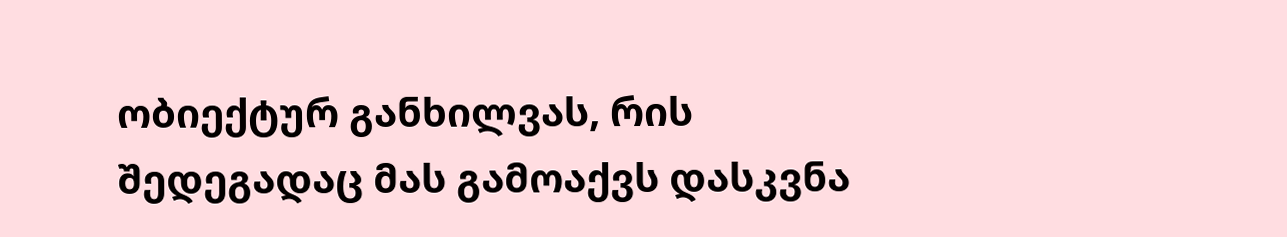ობიექტურ განხილვას, რის შედეგადაც მას გამოაქვს დასკვნა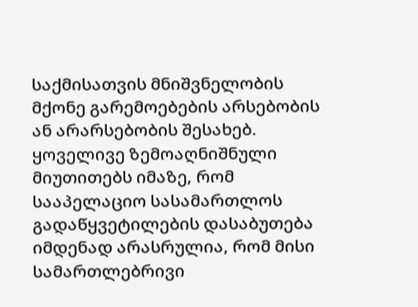საქმისათვის მნიშვნელობის მქონე გარემოებების არსებობის ან არარსებობის შესახებ.
ყოველივე ზემოაღნიშნული მიუთითებს იმაზე, რომ სააპელაციო სასამართლოს გადაწყვეტილების დასაბუთება იმდენად არასრულია, რომ მისი სამართლებრივი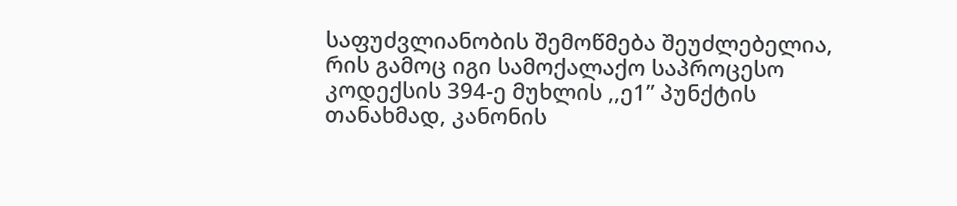საფუძვლიანობის შემოწმება შეუძლებელია, რის გამოც იგი სამოქალაქო საპროცესო კოდექსის 394-ე მუხლის ,,ე1” პუნქტის თანახმად, კანონის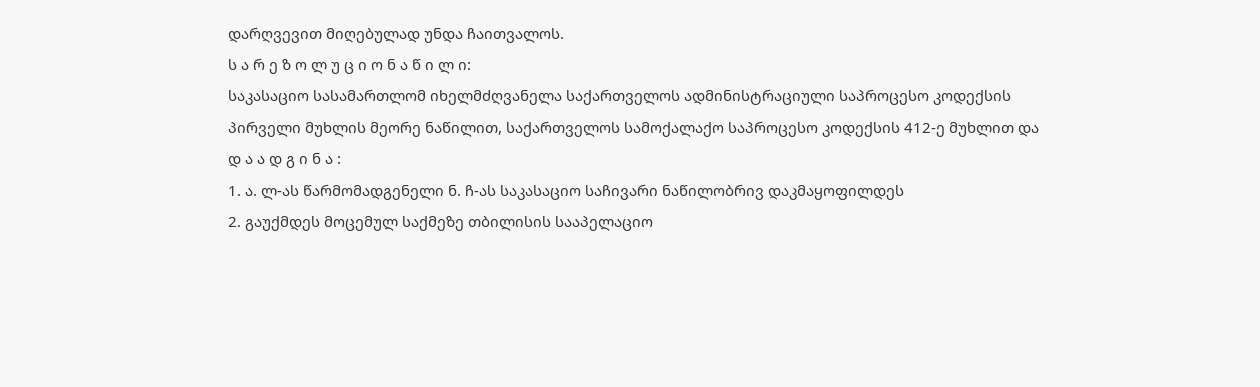დარღვევით მიღებულად უნდა ჩაითვალოს.
ს ა რ ე ზ ო ლ უ ც ი ო ნ ა წ ი ლ ი:
საკასაციო სასამართლომ იხელმძღვანელა საქართველოს ადმინისტრაციული საპროცესო კოდექსის პირველი მუხლის მეორე ნაწილით, საქართველოს სამოქალაქო საპროცესო კოდექსის 412-ე მუხლით და
დ ა ა დ გ ი ნ ა :
1. ა. ლ-ას წარმომადგენელი ნ. ჩ-ას საკასაციო საჩივარი ნაწილობრივ დაკმაყოფილდეს
2. გაუქმდეს მოცემულ საქმეზე თბილისის სააპელაციო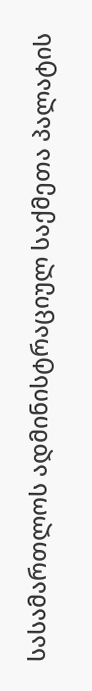სასამართლოს ადმინისტრაციულ საქმეთა პალატის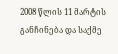2008 წლის 11 მარტის განჩინება და საქმე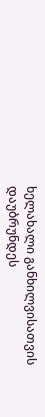ხელახალი განხილვისათვის დაუბრუნდეს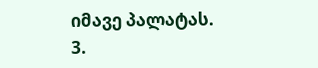იმავე პალატას.
3.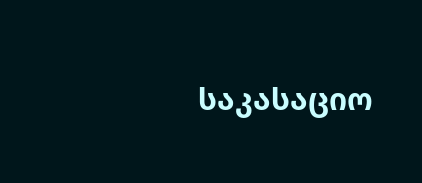საკასაციო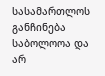სასამართლოს განჩინება საბოლოოა და არ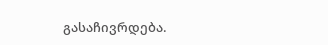გასაჩივრდება.